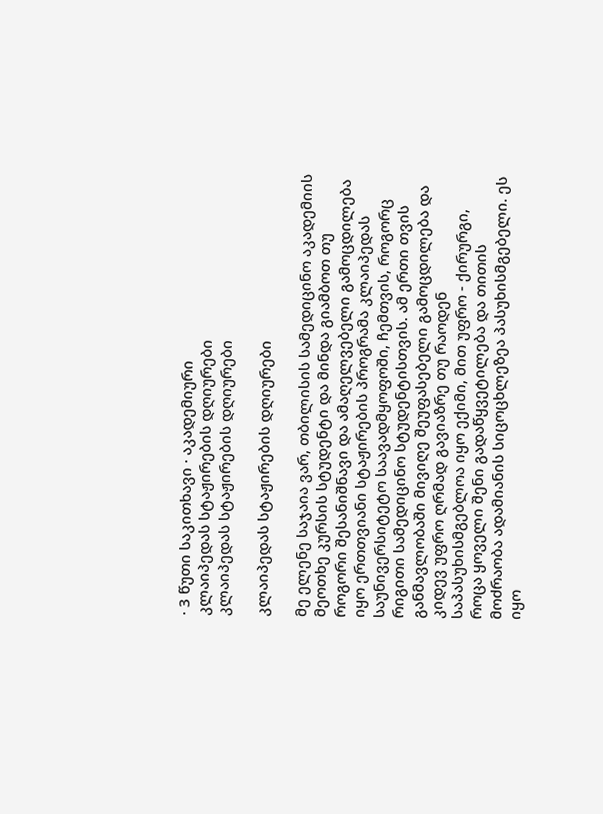· 3 წუთი საკითხავი · აკადემიური
კლაიპედას სტაჟირების დღიურები
კლაიპედას სტაჟირების დღიურები

კლაიპედას სტაჟირების დღიურები

მე ელენე საჯაია ვარ, თბილისის სამედიცინო აკადემიის მეოთხე კურსის სტუდენტი და მინდა გიამბოთ თუ როგორი შესანიშნავი და ამაღელვებელი გამოცდილება იყო ერთთვიანი სტაჟირების პროგრამა კლაიპედას საუნივერსიტეტო საავადმყოფოში, ჩემთვის, როგორც რიგითი სამედიცინო სტუდენტისთვის. ამ ერთი თვის განმავლობაში მივიღე შეუფასებელი გამოცდილება და კიდევ უფრო ღრმად გავიაზრე თუ რაოდენ საპასუხისმგებლოა იყო ექიმი, მით უფრო - ქირურგი, როცა ყოველი შენი გადაწყვეტილება და თითის მოძრაობა ადამიანის სიცოცხლეზეა პასუხისმგებელი. ეს იყო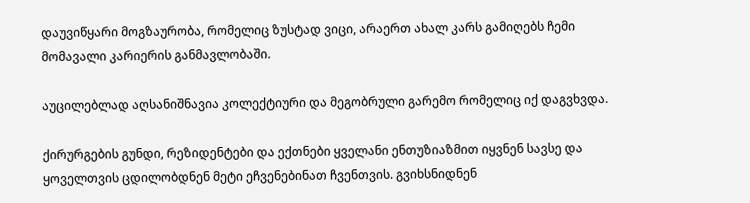დაუვიწყარი მოგზაურობა, რომელიც ზუსტად ვიცი, არაერთ ახალ კარს გამიღებს ჩემი მომავალი კარიერის განმავლობაში.

აუცილებლად აღსანიშნავია კოლექტიური და მეგობრული გარემო რომელიც იქ დაგვხვდა.

ქირურგების გუნდი, რეზიდენტები და ექთნები ყველანი ენთუზიაზმით იყვნენ სავსე და ყოველთვის ცდილობდნენ მეტი ეჩვენებინათ ჩვენთვის. გვიხსნიდნენ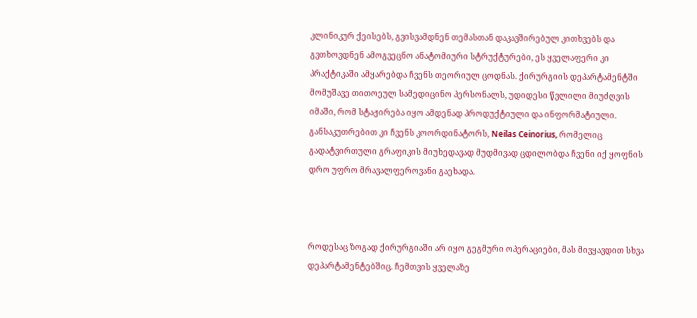კლინიკურ ქეისებს, გვისვამდნენ თემასთან დაკავშირებულ კითხვებს და გვთხოვდნენ ამოგვეცნო ანატომიური სტრუქტურები, ეს ყველაფერი კი პრაქტიკაში ამყარებდა ჩვენს თეორიულ ცოდნას. ქირურგიის დეპარტამენტში მომუშავე თითოეულ სამედიცინო პერსონალს, უდიდესი წვლილი მიუძღვის  იმაში, რომ სტაჟირება იყო ამდენად პროდუქტიული და ინფორმატიული. განსაკუთრებით კი ჩვენს კოორდინატორს, Neilas Ceinorius, რომელიც გადატვირთული გრაფიკის მიუხედავად მუდმივად ცდილობდა ჩვენი იქ ყოფნის დრო უფრო მრავალფეროვანი გაეხადა.



როდესაც ზოგად ქირურგიაში არ იყო გეგმური ოპერაციები, მას მივყავდით სხვა დეპარტამენტებშიც. ჩემთვის ყველაზე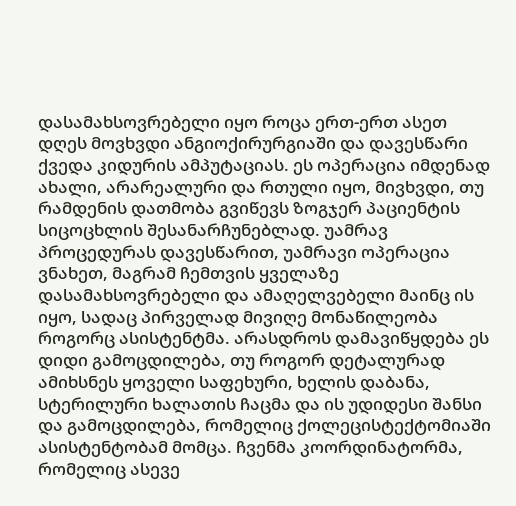დასამახსოვრებელი იყო როცა ერთ-ერთ ასეთ დღეს მოვხვდი ანგიოქირურგიაში და დავესწარი ქვედა კიდურის ამპუტაციას. ეს ოპერაცია იმდენად ახალი, არარეალური და რთული იყო, მივხვდი, თუ რამდენის დათმობა გვიწევს ზოგჯერ პაციენტის სიცოცხლის შესანარჩუნებლად. უამრავ პროცედურას დავესწარით, უამრავი ოპერაცია ვნახეთ, მაგრამ ჩემთვის ყველაზე დასამახსოვრებელი და ამაღელვებელი მაინც ის იყო, სადაც პირველად მივიღე მონაწილეობა როგორც ასისტენტმა. არასდროს დამავიწყდება ეს დიდი გამოცდილება, თუ როგორ დეტალურად ამიხსნეს ყოველი საფეხური, ხელის დაბანა, სტერილური ხალათის ჩაცმა და ის უდიდესი შანსი და გამოცდილება, რომელიც ქოლეცისტექტომიაში ასისტენტობამ მომცა. ჩვენმა კოორდინატორმა, რომელიც ასევე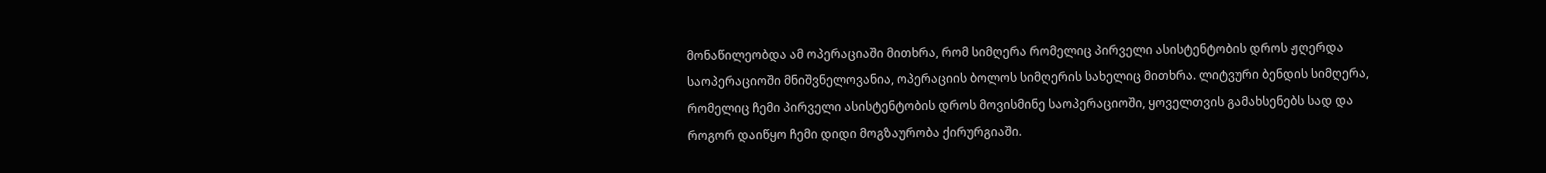მონაწილეობდა ამ ოპერაციაში მითხრა, რომ სიმღერა რომელიც პირველი ასისტენტობის დროს ჟღერდა საოპერაციოში მნიშვნელოვანია, ოპერაციის ბოლოს სიმღერის სახელიც მითხრა. ლიტვური ბენდის სიმღერა, რომელიც ჩემი პირველი ასისტენტობის დროს მოვისმინე საოპერაციოში, ყოველთვის გამახსენებს სად და როგორ დაიწყო ჩემი დიდი მოგზაურობა ქირურგიაში.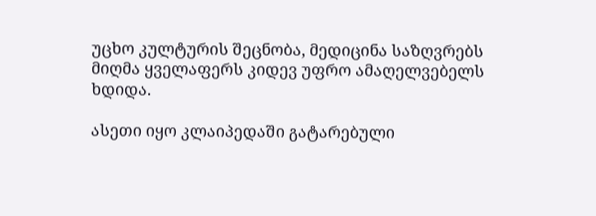უცხო კულტურის შეცნობა, მედიცინა საზღვრებს მიღმა ყველაფერს კიდევ უფრო ამაღელვებელს ხდიდა.

ასეთი იყო კლაიპედაში გატარებული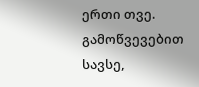ერთი თვე. გამოწვევებით სავსე,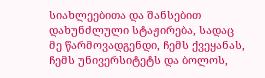სიახლეებითა და შანსებით დახუნძლული სტაჟირება, სადაც მე წარმოვადგენდი, ჩემს ქვეყანას, ჩემს უნივერსიტეტს და ბოლოს,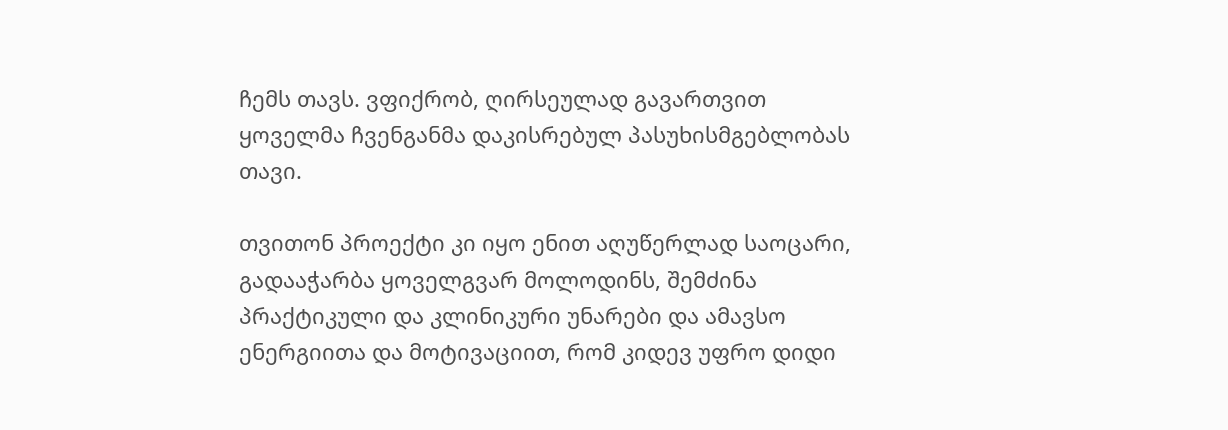ჩემს თავს. ვფიქრობ, ღირსეულად გავართვით ყოველმა ჩვენგანმა დაკისრებულ პასუხისმგებლობას თავი.

თვითონ პროექტი კი იყო ენით აღუწერლად საოცარი, გადააჭარბა ყოველგვარ მოლოდინს, შემძინა პრაქტიკული და კლინიკური უნარები და ამავსო ენერგიითა და მოტივაციით, რომ კიდევ უფრო დიდი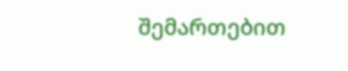შემართებით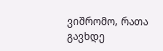ვიშრომო, რათა გავხდე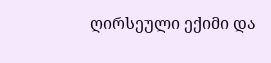ღირსეული ექიმი და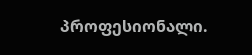პროფესიონალი.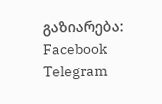გაზიარება: Facebook Telegram